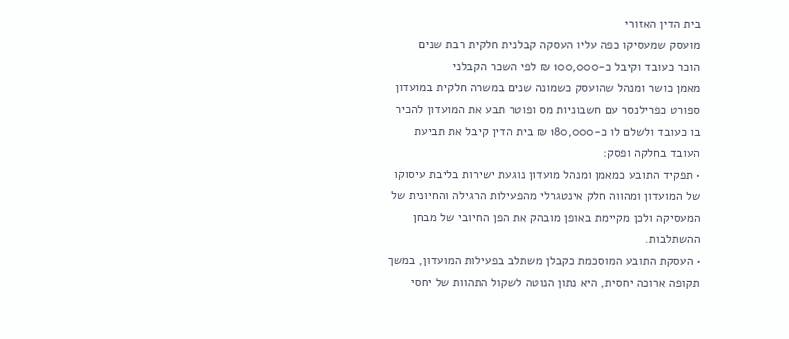בית הדין האזורי
מועסק שמעסיקו כפה עליו העסקה קבלנית חלקית רבת שנים
הוכר כעובד וקיבל כ-100,000 ₪ לפי השכר הקבלני
מאמן כושר ומנהל שהועסק כשמונה שנים במשרה חלקית במועדון ספורט כפרילנסר עם חשבוניות מס ופוטר תבע את המועדון להכיר בו כעובד ולשלם לו כ-180,000 ₪ בית הדין קיבל את תביעת העובד בחלקה ופסק:
• תפקיד התובע כמאמן ומנהל מועדון נוגעת ישירות בליבת עיסוקו של המועדון ומהווה חלק אינטגרלי מהפעילות הרגילה והחיונית של המעסיקה ולכן מקיימת באופן מובהק את הפן החיובי של מבחן ההשתלבות.
• העסקת התובע המוסכמת כקבלן משתלב בפעילות המועדון, במשך תקופה ארוכה יחסית, היא נתון הנוטה לשקול התהוות של יחסי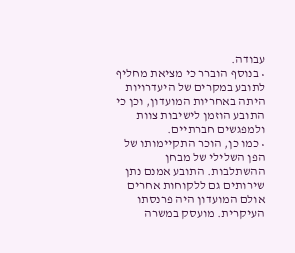עבודה.
• בנוסף הוברר כי מציאת מחליף לתובע במקרים של היעדרויות היתה באחריות המועדון, וכן כי התובע הוזמן לישיבות צוות ולמפגשים חברתיים.
• כמו כן, הוכר התקיימותו של הפן השלילי של מבחן ההשתלבות. התובע אמנם נתן שירותים גם ללקוחות אחרים אולם המועדון היה פרנסתו העיקרית. מועסק במשרה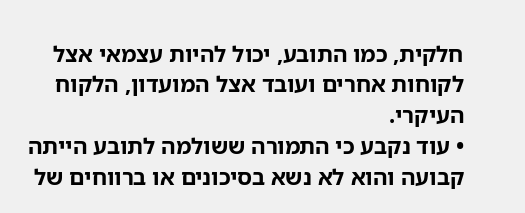חלקית, כמו התובע, יכול להיות עצמאי אצל לקוחות אחרים ועובד אצל המועדון, הלקוח העיקרי.
• עוד נקבע כי התמורה ששולמה לתובע הייתה קבועה והוא לא נשא בסיכונים או ברווחים של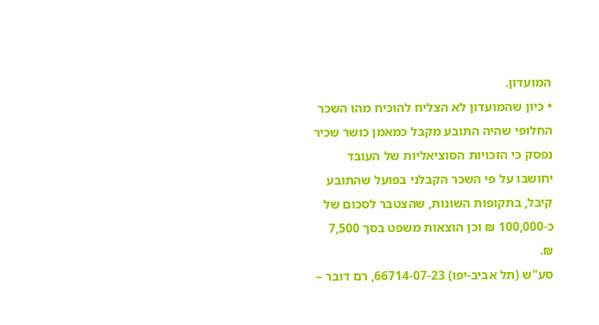המועדון.
• כיון שהמועדון לא הצליח להוכיח מהו השכר החלופי שהיה התובע מקבל כמאמן כושר שכיר נפסק כי הזכויות הסוציאליות של העובד יחושבו על פי השכר הקבלני בפועל שהתובע קיבל, בתקופות השונות, שהצטבר לסכום של כ-100,000 ₪ וכן הוצאות משפט בסך 7,500 ₪.
סע"ש (תל אביב-יפו) 66714-07-23, רם דובר –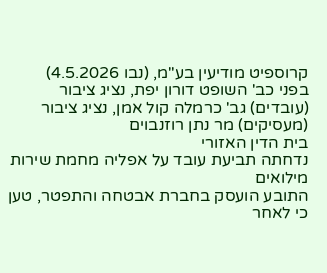קרוספיט מודיעין בע"מ, (נבו 4.5.2026)
בפני כב' השופט דורון יפת, נציג ציבור (עובדים) גב' כרמלה קול אמן, נציג ציבור (מעסיקים) מר נתן רוזנבוים
בית הדין האזורי
נדחתה תביעת עובד על אפליה מחמת שירות מילואים
התובע הועסק בחברת אבטחה והתפטר, טען כי לאחר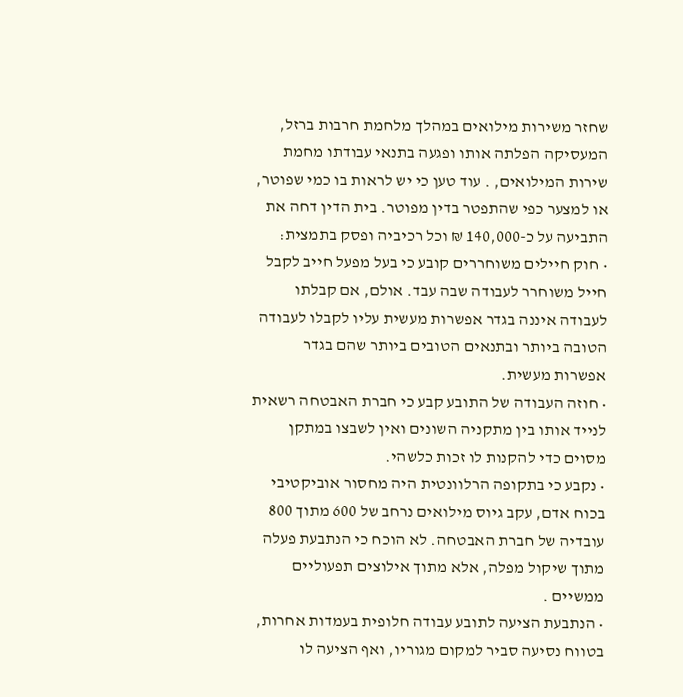שחזר משירות מילואים במהלך מלחמת חרבות ברזל, המעסיקה הפלתה אותו ופגעה בתנאי עבודתו מחמת שירות המילואים, . עוד טען כי יש לראות בו כמי שפוטר, או למצער כפי שהתפטר בדין מפוטר. בית הדין דחה את התביעה על כ-140,000 ₪ וכל רכיביה ופסק בתמצית:
• חוק חיילים משוחררים קובע כי בעל מפעל חייב לקבל חייל משוחרר לעבודה שבה עבד. אולם, אם קבלתו לעבודה איננה בגדר אפשרות מעשית עליו לקבלו לעבודה הטובה ביותר ובתנאים הטובים ביותר שהם בגדר אפשרות מעשית.
• חוזה העבודה של התובע קבע כי חברת האבטחה רשאית לנייד אותו בין מתקניה השונים ואין לשבצו במתקן מסוים כדי להקנות לו זכות כלשהי.
• נקבע כי בתקופה הרלוונטית היה מחסור אוביקטיבי בכוח אדם, עקב גיוס מילואים נרחב של 600 מתוך 800 עובדיה של חברת האבטחה. לא הוכח כי הנתבעת פעלה מתוך שיקול מפלה, אלא מתוך אילוצים תפעוליים ממשיים .
• הנתבעת הציעה לתובע עבודה חלופית בעמדות אחרות, בטווח נסיעה סביר למקום מגוריו, ואף הציעה לו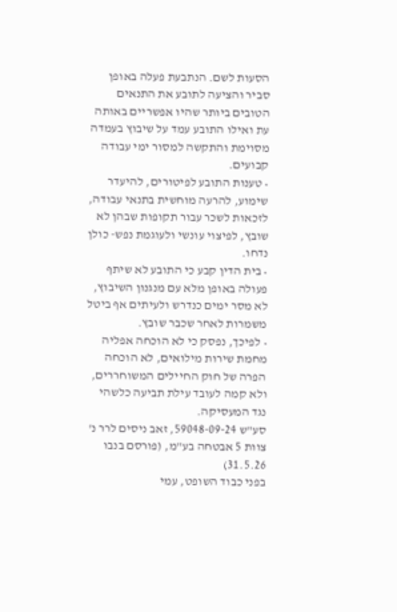הסעות לשם. הנתבעת פעלה באופן סביר והציעה לתובע את התנאים הטובים ביותר שהיו אפשריים באותה עת ואילו התובע עמד על שיבוץ בעמדה מסוימת והתקשה למסור ימי עבודה קבועים.
• טענות התובע לפיטורים, להיעדר שימוע, להרעה מוחשית בתנאי עבודה, לזכאות לשכר עבור תקופות שבהן לא שובץ, לפיצוי עונשי ולעוגמת נפש- כולן נדחו.
• בית הדין קבע כי התובע לא שיתף פעולה באופן מלא עם מנגנון השיבוץ, לא מסר ימים כנדרש ולעיתים אף ביטל משמרות לאחר שכבר שובץ.
• לפיכך, נפסק כי לא הוכחה אפליה מחמת שירות מילואים, לא הוכחה הפרה של חוק החיילים המשוחררים, ולא קמה לעובד עילת תביעה כלשהי נגד המעסיקה.
סע"ש 59048-09-24, זאב ניסים לרר נ' צוות 5 אבטחה בע"מ, (פורסם בנבו 31.5.26)
בפני כבוד השופט, עמי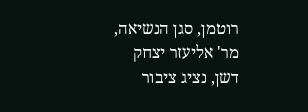רוטמן, סגן הנשיאה, מר' אליעזר יצחק דשן, נציג ציבור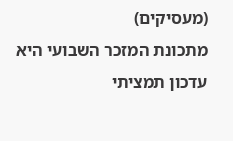(מעסיקים)
מתכונת המזכר השבועי היא עדכון תמציתי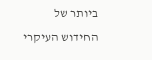ביותר של החידוש העיקרי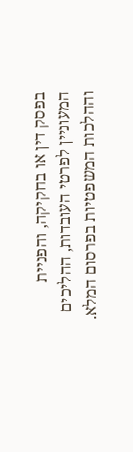בפסק דין או בחקיקה, והפניית המעוניין לפרטי העובדות, ההליכים וההלכות המשפטיות בפרסום המלא.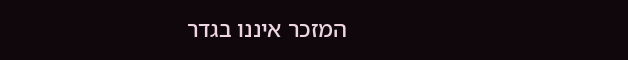המזכר איננו בגדר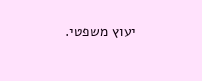יעוץ משפטי.